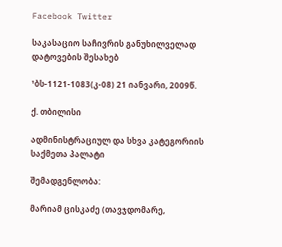Facebook Twitter

საკასაციო საჩივრის განუხილველად დატოვების შესახებ

¹ბს-1121-1083(კ-08) 21 იანვარი, 2009წ.

ქ. თბილისი

ადმინისტრაციულ და სხვა კატეგორიის საქმეთა პალატი

შემადგენლობა:

მარიამ ცისკაძე (თავჯდომარე,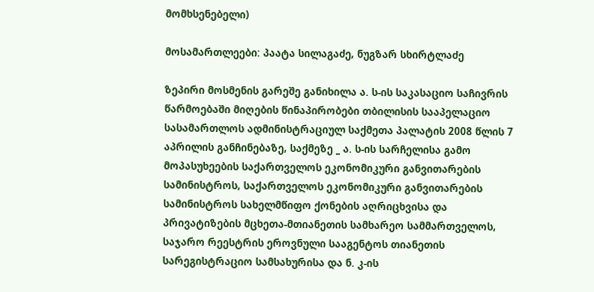მომხსენებელი)

მოსამართლეები: პაატა სილაგაძე, ნუგზარ სხირტლაძე

ზეპირი მოსმენის გარეშე განიხილა ა. ს-ის საკასაციო საჩივრის წარმოებაში მიღების წინაპირობები თბილისის სააპელაციო სასამართლოს ადმინისტრაციულ საქმეთა პალატის 2008 წლის 7 აპრილის განჩინებაზე, საქმეზე _ ა. ს-ის სარჩელისა გამო მოპასუხეების საქართველოს ეკონომიკური განვითარების სამინისტროს, საქართველოს ეკონომიკური განვითარების სამინისტროს სახელმწიფო ქონების აღრიცხვისა და პრივატიზების მცხეთა-მთიანეთის სამხარეო სამმართველოს, საჯარო რეესტრის ეროვნული სააგენტოს თიანეთის სარეგისტრაციო სამსახურისა და ნ. კ-ის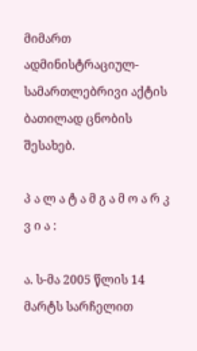მიმართ ადმინისტრაციულ-სამართლებრივი აქტის ბათილად ცნობის შესახებ.

პ ა ლ ა ტ ა მ გ ა მ ო ა რ კ ვ ი ა :

ა. ს-მა 2005 წლის 14 მარტს სარჩელით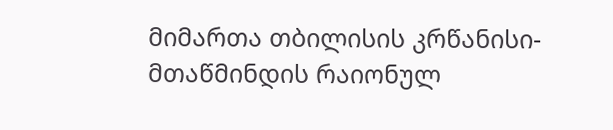მიმართა თბილისის კრწანისი-მთაწმინდის რაიონულ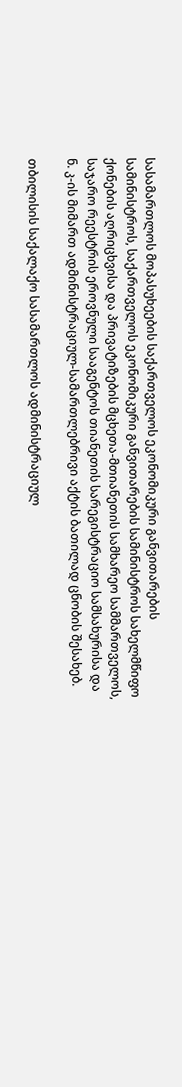სასამართლოს მოპასუხეების საქართველოს ეკონომიკური განვითარების სამინისტროს, საქართველოს ეკონომიკური განვითარების სამინისტროს სახელმწიფო ქონების აღრიცხვისა და პრივატიზების მცხეთა-მთიანეთის სამხარეო სამმართველოს, საჯარო რეესტრის ეროვნული სააგენტოს თიანეთის სარეგისტრაციო სამსახურისა და ნ. კ-ის მიმართ ადმინისტრაციულ-სამართლებრივი აქტის ბათილად ცნობის შესახებ.

თბილისის საქალაქო სასამართლოს ადმინისტრაციულ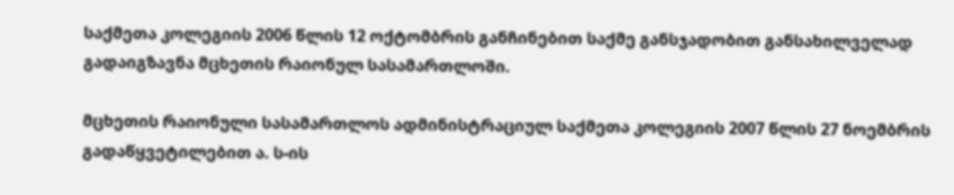საქმეთა კოლეგიის 2006 წლის 12 ოქტომბრის განჩინებით საქმე განსჯადობით განსახილველად გადაიგზავნა მცხეთის რაიონულ სასამართლოში.

მცხეთის რაიონული სასამართლოს ადმინისტრაციულ საქმეთა კოლეგიის 2007 წლის 27 ნოემბრის გადაწყვეტილებით ა. ს-ის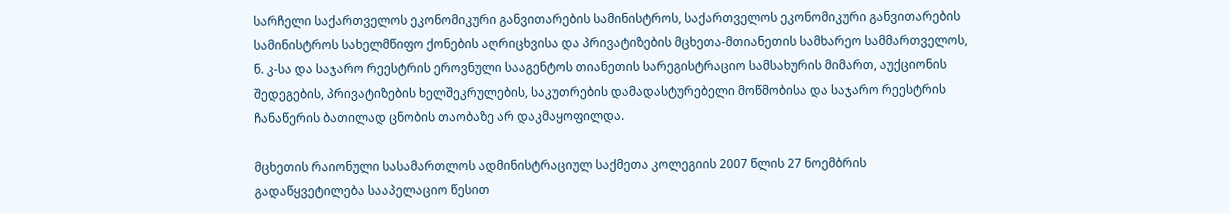სარჩელი საქართველოს ეკონომიკური განვითარების სამინისტროს, საქართველოს ეკონომიკური განვითარების სამინისტროს სახელმწიფო ქონების აღრიცხვისა და პრივატიზების მცხეთა-მთიანეთის სამხარეო სამმართველოს, ნ. კ-სა და საჯარო რეესტრის ეროვნული სააგენტოს თიანეთის სარეგისტრაციო სამსახურის მიმართ, აუქციონის შედეგების, პრივატიზების ხელშეკრულების, საკუთრების დამადასტურებელი მოწმობისა და საჯარო რეესტრის ჩანაწერის ბათილად ცნობის თაობაზე არ დაკმაყოფილდა.

მცხეთის რაიონული სასამართლოს ადმინისტრაციულ საქმეთა კოლეგიის 2007 წლის 27 ნოემბრის გადაწყვეტილება სააპელაციო წესით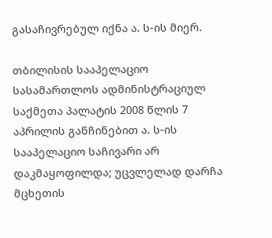გასაჩივრებულ იქნა ა. ს-ის მიერ.

თბილისის სააპელაციო სასამართლოს ადმინისტრაციულ საქმეთა პალატის 2008 წლის 7 აპრილის განჩინებით ა. ს-ის სააპელაციო საჩივარი არ დაკმაყოფილდა; უცვლელად დარჩა მცხეთის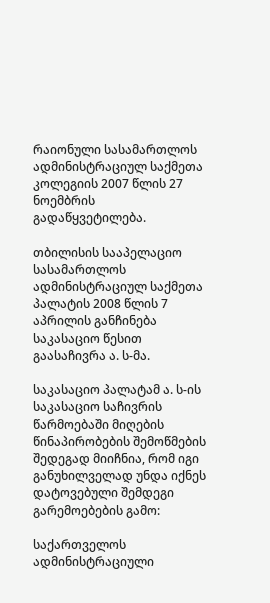რაიონული სასამართლოს ადმინისტრაციულ საქმეთა კოლეგიის 2007 წლის 27 ნოემბრის გადაწყვეტილება.

თბილისის სააპელაციო სასამართლოს ადმინისტრაციულ საქმეთა პალატის 2008 წლის 7 აპრილის განჩინება საკასაციო წესით გაასაჩივრა ა. ს-მა.

საკასაციო პალატამ ა. ს-ის საკასაციო საჩივრის წარმოებაში მიღების წინაპირობების შემოწმების შედეგად მიიჩნია, რომ იგი განუხილველად უნდა იქნეს დატოვებული შემდეგი გარემოებების გამო:

საქართველოს ადმინისტრაციული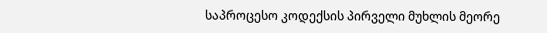საპროცესო კოდექსის პირველი მუხლის მეორე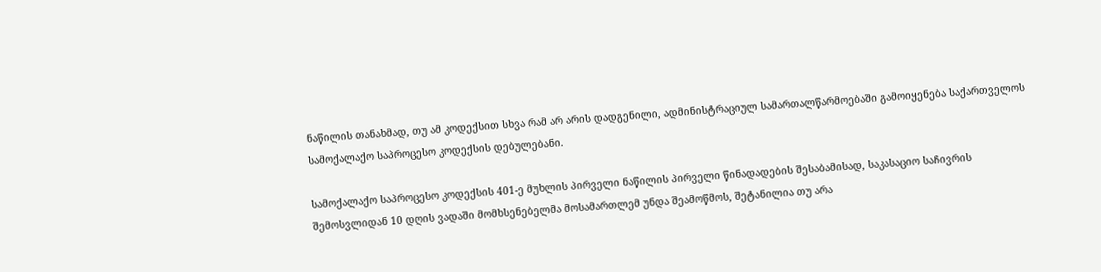ნაწილის თანახმად, თუ ამ კოდექსით სხვა რამ არ არის დადგენილი, ადმინისტრაციულ სამართალწარმოებაში გამოიყენება საქართველოს სამოქალაქო საპროცესო კოდექსის დებულებანი.

სამოქალაქო საპროცესო კოდექსის 401-ე მუხლის პირველი ნაწილის პირველი წინადადების შესაბამისად, საკასაციო საჩივრის შემოსვლიდან 10 დღის ვადაში მომხსენებელმა მოსამართლემ უნდა შეამოწმოს, შეტანილია თუ არა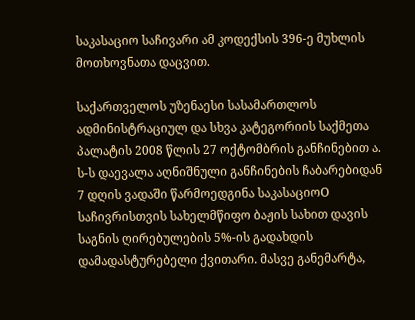საკასაციო საჩივარი ამ კოდექსის 396-ე მუხლის მოთხოვნათა დაცვით.

საქართველოს უზენაესი სასამართლოს ადმინისტრაციულ და სხვა კატეგორიის საქმეთა პალატის 2008 წლის 27 ოქტომბრის განჩინებით ა. ს-ს დაევალა აღნიშნული განჩინების ჩაბარებიდან 7 დღის ვადაში წარმოედგინა საკასაციოO საჩივრისთვის სახელმწიფო ბაჟის სახით დავის საგნის ღირებულების 5%-ის გადახდის დამადასტურებელი ქვითარი. მასვე განემარტა,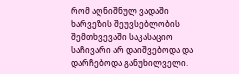რომ აღნიშნულ ვადაში ხარვეზის შეუვსებლობის შემთხვევაში საკასაციო საჩივარი არ დაიშვებოდა და დარჩებოდა განუხილველი.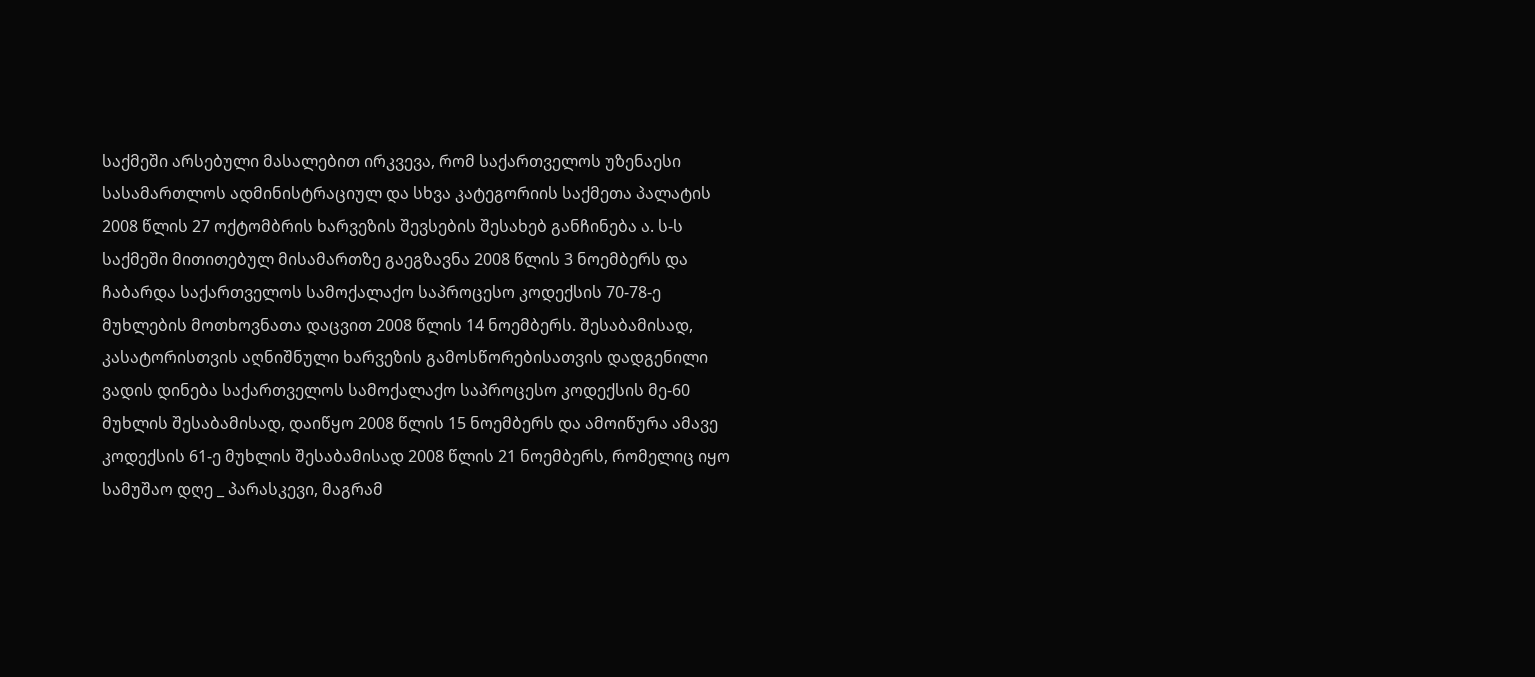საქმეში არსებული მასალებით ირკვევა, რომ საქართველოს უზენაესი სასამართლოს ადმინისტრაციულ და სხვა კატეგორიის საქმეთა პალატის 2008 წლის 27 ოქტომბრის ხარვეზის შევსების შესახებ განჩინება ა. ს-ს საქმეში მითითებულ მისამართზე გაეგზავნა 2008 წლის 3 ნოემბერს და ჩაბარდა საქართველოს სამოქალაქო საპროცესო კოდექსის 70-78-ე მუხლების მოთხოვნათა დაცვით 2008 წლის 14 ნოემბერს. შესაბამისად, კასატორისთვის აღნიშნული ხარვეზის გამოსწორებისათვის დადგენილი ვადის დინება საქართველოს სამოქალაქო საპროცესო კოდექსის მე-60 მუხლის შესაბამისად, დაიწყო 2008 წლის 15 ნოემბერს და ამოიწურა ამავე კოდექსის 61-ე მუხლის შესაბამისად 2008 წლის 21 ნოემბერს, რომელიც იყო სამუშაო დღე _ პარასკევი, მაგრამ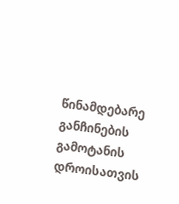წინამდებარე განჩინების გამოტანის დროისათვის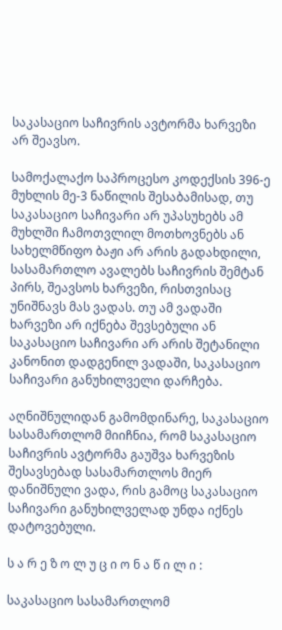საკასაციო საჩივრის ავტორმა ხარვეზი არ შეავსო.

სამოქალაქო საპროცესო კოდექსის 396-ე მუხლის მე-3 ნაწილის შესაბამისად, თუ საკასაციო საჩივარი არ უპასუხებს ამ მუხლში ჩამოთვლილ მოთხოვნებს ან სახელმწიფო ბაჟი არ არის გადახდილი, სასამართლო ავალებს საჩივრის შემტან პირს, შეავსოს ხარვეზი, რისთვისაც უნიშნავს მას ვადას. თუ ამ ვადაში ხარვეზი არ იქნება შევსებული ან საკასაციო საჩივარი არ არის შეტანილი კანონით დადგენილ ვადაში, საკასაციო საჩივარი განუხილველი დარჩება.

აღნიშნულიდან გამომდინარე, საკასაციო სასამართლომ მიიჩნია, რომ საკასაციო საჩივრის ავტორმა გაუშვა ხარვეზის შესავსებად სასამართლოს მიერ დანიშნული ვადა, რის გამოც საკასაციო საჩივარი განუხილველად უნდა იქნეს დატოვებული.

ს ა რ ე ზ ო ლ უ ც ი ო ნ ა წ ი ლ ი :

საკასაციო სასამართლომ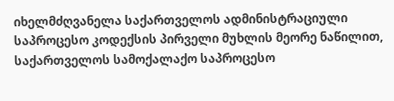იხელმძღვანელა საქართველოს ადმინისტრაციული საპროცესო კოდექსის პირველი მუხლის მეორე ნაწილით, საქართველოს სამოქალაქო საპროცესო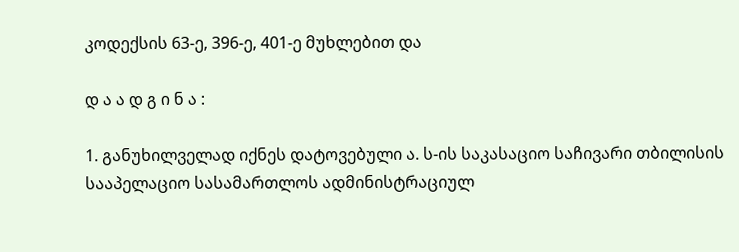კოდექსის 63-ე, 396-ე, 401-ე მუხლებით და

დ ა ა დ გ ი ნ ა :

1. განუხილველად იქნეს დატოვებული ა. ს-ის საკასაციო საჩივარი თბილისის სააპელაციო სასამართლოს ადმინისტრაციულ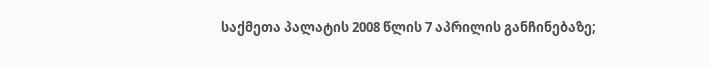საქმეთა პალატის 2008 წლის 7 აპრილის განჩინებაზე;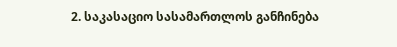2. საკასაციო სასამართლოს განჩინება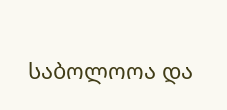საბოლოოა და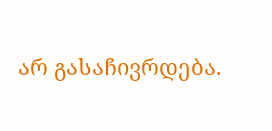არ გასაჩივრდება.